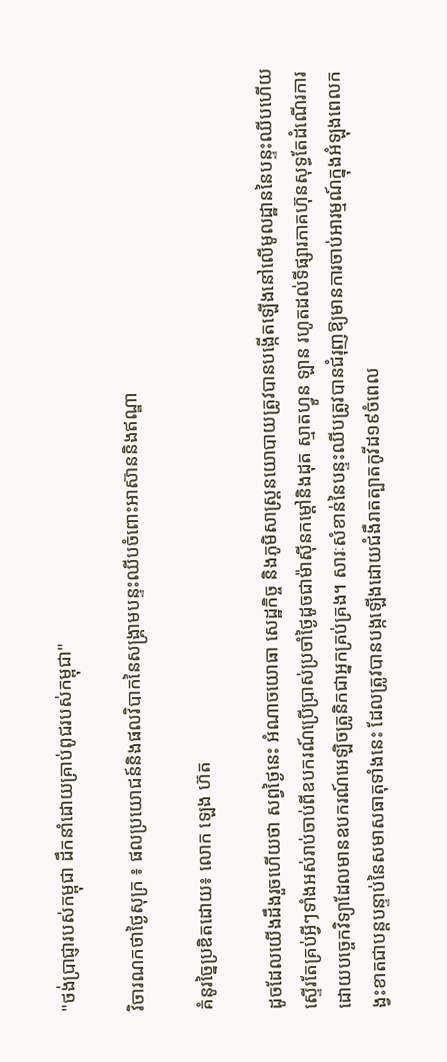"ថង់ប្រាជ្ញារបស់កម្ពុជា ដឹកនាំដោយគ្រាប់ពូជរបស់កម្ពុជា"

វិចារណកថាថ្ងៃសុក្រ ៖ ផលប្រយោជន៍និងផលវិបាកនៃសង្គ្រាមបន្ទះឈីបចំពោះអាស៊ាននិងឥណ្ឌា

គំនូរច្នៃប្រឌិតដោយ៖ លោក ឡេង ហ៊ត

ដូចដែលយើងដឹងរួចហើយថា សព្វថ្ងៃនេះ អំណាចយោធា សេដ្ឋកិច្ច និងភូមិសាស្ត្រនយោបាយត្រូវបានបង្កើតឡើងនៅលើមូលដ្ឋាននៃបន្ទះឈីបហើយស្ទើរតែគ្រប់អ្វីៗទាំងអស់រាប់ចាប់ពីឧបករណ៍ប្រើប្រាស់ប្រចាំថ្ងៃដូចជាម៉ាស៊ីនកម្ដៅនិងដុត ស្មាតហ្វូន ឡាន រហូតដល់ទីផ្សារភាគហ៊ុនសុទ្ធតែដំណើរការដោយបច្ចេកវិទ្យាដែលមានឧបករណ៍អេឡិចត្រូនិកជាអ្នកគ្រប់គ្រង។ សារៈសំខាន់នៃបន្ទះឈីបត្រូវបានជំរុញឱ្យមានការចាប់អារម្មណ៍ក្នុងអំឡុងពេលកង្វះខាតជាបន្តបន្ទាប់នៃសមាសធាតុទាំងនេះ ដែលត្រូវបានបង្កឡើងដោយជំងឺរាតត្បាតកូវីដ១៩ចំពេល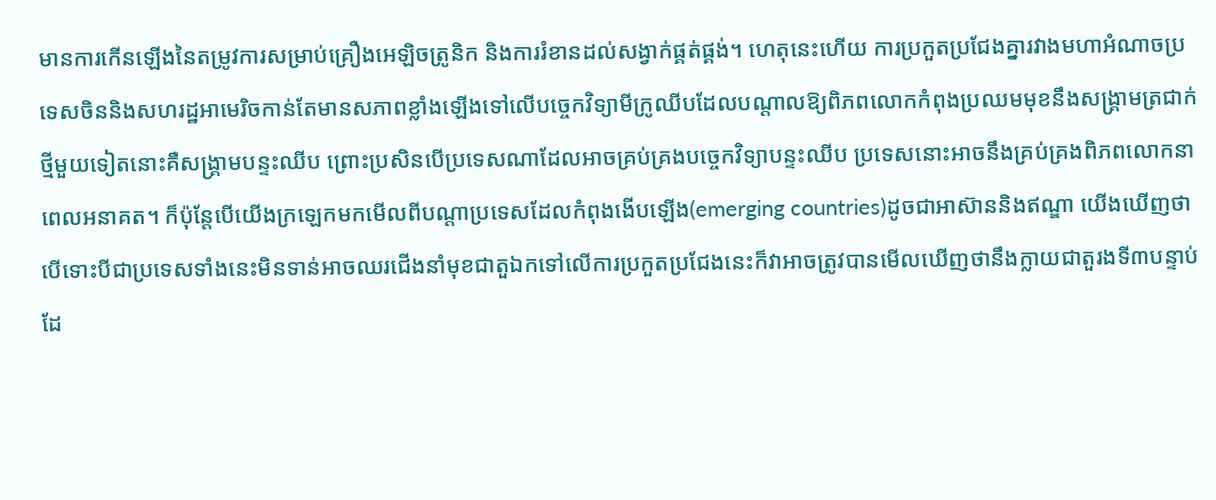មានការកើនឡើងនៃតម្រូវការសម្រាប់គ្រឿងអេឡិចត្រូនិក និងការរំខានដល់សង្វាក់ផ្គត់ផ្គង់។ ហេតុនេះហើយ ការប្រកួតប្រជែងគ្នារវាងមហាអំណាចប្រទេសចិននិងសហរដ្ឋអាមេរិចកាន់តែមានសភាពខ្លាំងឡើងទៅលើបច្ចេកវិទ្យាមីក្រូឈីបដែលបណ្តាលឱ្យពិភពលោកកំពុងប្រឈមមុខនឹងសង្គ្រាមត្រជាក់ថ្មីមួយទៀតនោះគឺសង្គ្រាមបន្ទះឈីប ព្រោះប្រសិនបើប្រទេសណាដែលអាចគ្រប់គ្រងបច្ចេកវិទ្យាបន្ទះឈីប ប្រទេសនោះអាចនឹងគ្រប់គ្រងពិភពលោកនាពេលអនាគត។ ក៏ប៉ុន្តែបើយើងក្រឡេកមកមើលពីបណ្តាប្រទេសដែលកំពុងងើបឡើង(emerging countries)ដូចជាអាស៊ាននិងឥណ្ឌា យើងឃើញថាបើទោះបីជាប្រទេសទាំងនេះមិនទាន់អាចឈរជើងនាំមុខជាតួឯកទៅលើការប្រកួតប្រជែងនេះក៏វាអាចត្រូវបានមើលឃើញថានឹងក្លាយជាតួរងទី៣បន្ទាប់ដែ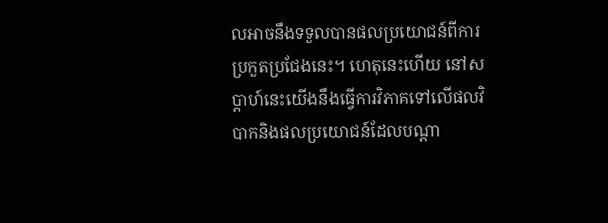លអាចនឹងទទួលបានផលប្រយោជន៍ពីការប្រកួតប្រជែងនេះ។ ហេតុនេះហើយ នៅសប្តាហ៍នេះយើងនឹងធ្វើការវិភាគទៅលើផលវិបាកនិងផលប្រយោជន៍ដែលបណ្តា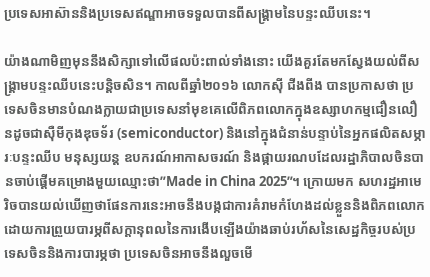ប្រទេសអាស៊ាននិងប្រទេសឥណ្ឌាអាចទទួលបានពីសង្រ្គាមនៃបន្ទះឈីបនេះ។

យ៉ាងណាមិញមុននឹងសិក្សាទៅលើផលប៉ះពាល់ទាំងនោះ យើងគួរតែមកស្វែងយល់ពីសង្គ្រាមបន្ទះឈីបនេះបន្តិចសិន។ កាលពីឆ្នាំ២០១៦ លោកស៊ី ជីងពីង បានប្រកាសថា ប្រទេសចិនមានបំណងក្លាយជាប្រទេសនាំមុខគេលើពិភពលោកក្នុងឧស្សាហកម្មជឿនលឿនដូចជាស៊ឺមីកុងឌុចទ័រ (semiconductor) និងនៅក្នុងជំនាន់បន្ទាប់នៃអ្នកផលិតសម្ភារៈបន្ទះឈីប មនុស្សយន្ត ឧបករណ៍អាកាសចរណ៍ និងផ្កាយរណបដែលរដ្ឋាភិបាលចិនបានចាប់ផ្តើមគម្រោងមួយឈ្មោះថា”Made in China 2025”។ ក្រោយមក សហរដ្ឋអាមេរិចបានយល់ឃើញថាផែនការនេះអាចនឹងបង្កជាការគំរាមកំហែងដល់ខ្លួននិងពិភពលោកដោយការព្រួយបារម្ភពីសក្តានុពលនៃការងើបឡើងយ៉ាងឆាប់រហ័សនៃសេដ្ឋកិច្ចរបស់ប្រទេសចិននិងការបារម្ភថា ប្រទេសចិនអាចនឹងលួចមើ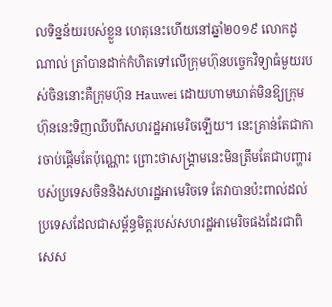លទិន្នន័យរបស់ខ្លួន ហេតុនេះហើយនៅឆ្នាំ២០១៩ លោកដូណាល់ ត្រាំបានដាក់កំហិតទៅលើក្រុមហ៊ុនបច្ចេកវិទ្យាធំមួយរបស់ចិននោះគឺក្រុមហ៊ុន Hauwei ដោយហាមឃាត់មិនឱ្យក្រុមហ៊ុននេះទិញឈីបពីសហរដ្ឋអាមេរិចឡើយ។ នេះគ្រាន់តែជាការចាប់ផ្តើមតែប៉ុណ្ណោះ ព្រោះថាសង្គ្រាមនេះមិនត្រឹមតែជាបញ្ហារបស់ប្រទេសចិននិងសហរដ្ឋអាមេរិចទេ តែវាបានប៉ះពាល់ដល់ប្រទេសដែលជាសម្ព័ន្ធមិត្តរបស់សហរដ្ឋអាមេរិចផងដែរជាពិសេស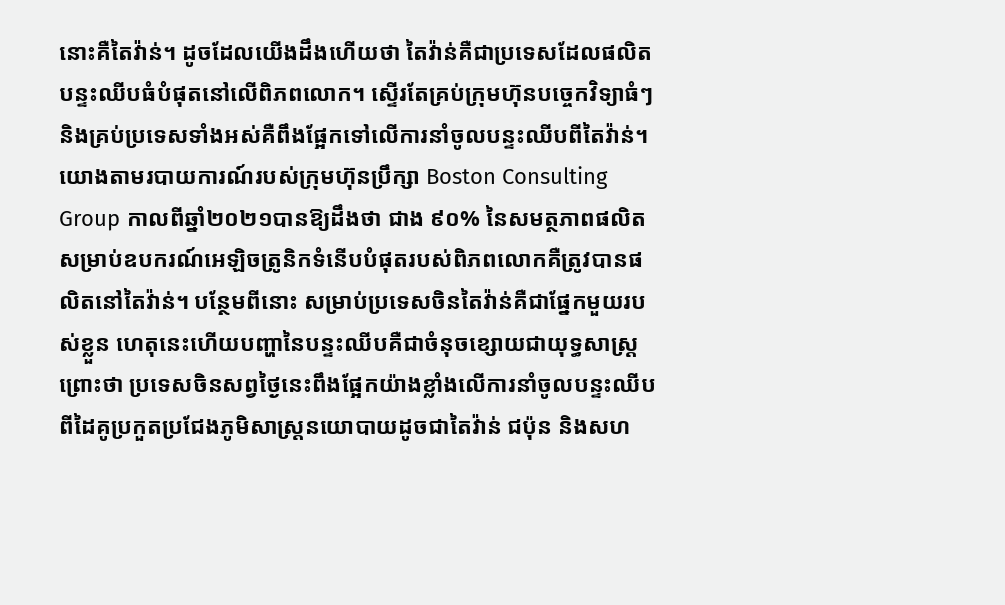នោះគឺតៃវ៉ាន់។ ដូចដែលយើងដឹងហើយថា តៃវ៉ាន់គឺជាប្រទេសដែលផលិតបន្ទះឈីបធំបំផុតនៅលើពិភពលោក។ ស្ទើរតែគ្រប់ក្រុមហ៊ុនបច្ចេកវិទ្យាធំៗនិងគ្រប់ប្រទេសទាំងអស់គឺពឹងផ្អែកទៅលើការនាំចូលបន្ទះឈីបពីតៃវ៉ាន់។ យោងតាមរបាយការណ៍របស់ក្រុមហ៊ុនប្រឹក្សា Boston Consulting Group កាលពីឆ្នាំ២០២១បានឱ្យដឹងថា ជាង ៩០% នៃសមត្ថភាពផលិតសម្រាប់ឧបករណ៍អេឡិចត្រូនិកទំនើបបំផុតរបស់ពិភពលោកគឺត្រូវបានផលិតនៅតៃវ៉ាន់។ បន្ថែមពីនោះ សម្រាប់ប្រទេសចិនតៃវ៉ាន់គឺជាផ្នែកមួយរបស់ខ្លួន ហេតុនេះហើយបញ្ហានៃបន្ទះឈីបគឺជាចំនុចខ្សោយជាយុទ្ធសាស្ត្រព្រោះថា ប្រទេសចិនសព្វថ្ងៃនេះពឹងផ្អែកយ៉ាងខ្លាំងលើការនាំចូលបន្ទះឈីបពីដៃគូប្រកួតប្រជែងភូមិសាស្ត្រនយោបាយដូចជាតៃវ៉ាន់ ជប៉ុន និងសហ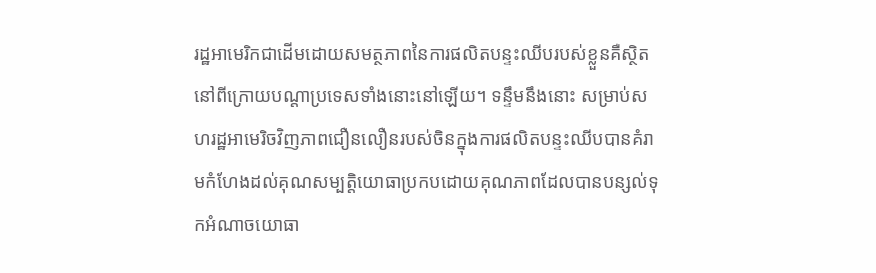រដ្ឋអាមេរិកជាដើមដោយសមត្ថភាពនៃការផលិតបន្ទះឈីបរបស់ខ្លួនគឺស្ថិតនៅពីក្រោយបណ្តាប្រទេសទាំងនោះនៅឡើយ។ ទន្ទឹមនឹងនោះ សម្រាប់សហរដ្ឋអាមេរិចវិញភាពជឿនលឿនរបស់ចិនក្នុងការផលិតបន្ទះឈីបបានគំរាមកំហែងដល់គុណសម្បត្តិយោធាប្រកបដោយគុណភាពដែលបានបន្សល់ទុកអំណាចយោធា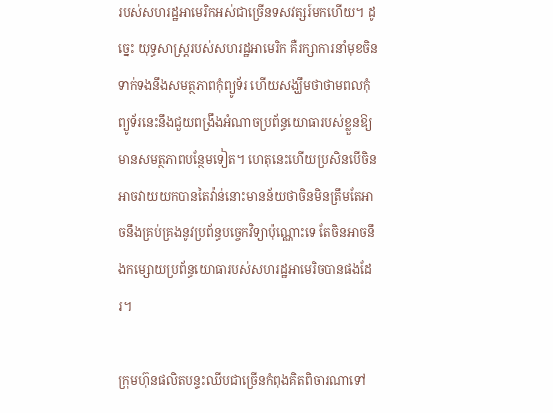របស់សហរដ្ឋអាមេរិកអស់ជាច្រើនទសវត្សរ៍មកហើយ។ ដូច្នេះ យុទ្ធសាស្ត្ររបស់សហរដ្ឋអាមេរិក គឺរក្សាការនាំមុខចិនទាក់ទងនឹងសមត្ថភាពកុំព្យូទ័រ ហើយសង្ឃឹមថាថាមពលកុំព្យូទ័រនេះនឹងជួយពង្រឹងអំណាចប្រព័ន្ធយោធារបស់ខ្លួនឱ្យមានសមត្ថភាពបន្ថែមទៀត។ ហេតុនេះហើយប្រសិនបើចិនអាចវាយយកបានតៃវ៉ាន់នោះមានន័យថាចិនមិនត្រឹមតែអាចនឹងគ្រប់គ្រងនូវប្រព័ន្ធបច្ចេកវិទ្យាប៉ុណ្ណោះទេ តែចិនអាចនឹងកម្សោយប្រព័ន្ធយោធារបស់សហរដ្ឋអាមេរិចបានផងដែរ។

ក្រុមហ៊ុនផលិតបន្ទះឈីបជាច្រើនកំពុងគិតពិចារណាទៅ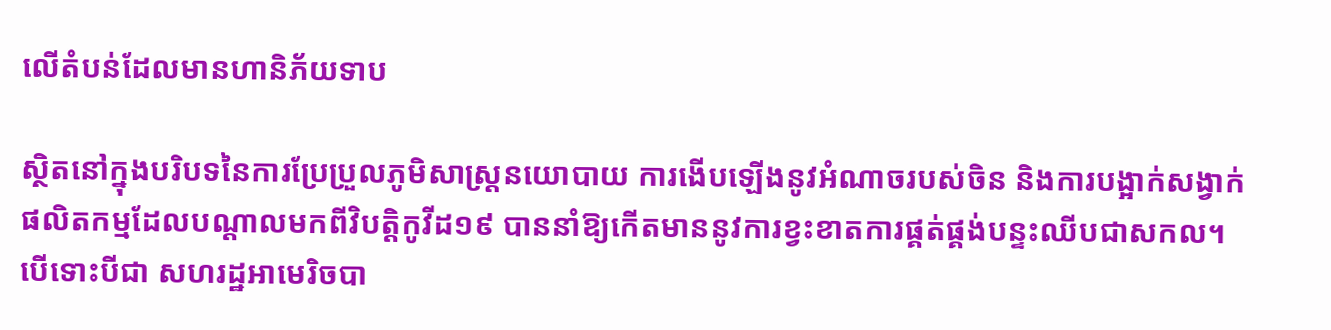លើតំបន់ដែលមានហានិភ័យទាប

ស្ថិតនៅក្នុងបរិបទនៃការប្រែប្រួលភូមិសាស្ត្រនយោបាយ ការងើបឡើងនូវអំណាចរបស់ចិន និងការបង្អាក់សង្វាក់ផលិតកម្មដែលបណ្តាលមកពីវិបត្តិកូវីដ១៩ បាននាំឱ្យកើតមាននូវការខ្វះខាតការផ្គត់ផ្គង់បន្ទះឈីបជាសកល។ បើទោះបីជា សហរដ្ឋអាមេរិចបា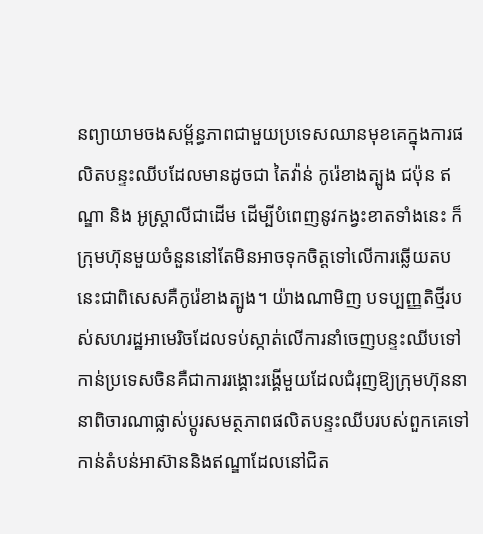នព្យាយាមចងសម្ព័ន្ធភាពជាមួយប្រទេសឈានមុខគេក្នុងការផលិតបន្ទះឈីបដែលមានដូចជា តៃវ៉ាន់ កូរ៉េខាងត្បូង ជប៉ុន ឥណ្ឌា និង អូស្ត្រាលីជាដើម ដើម្បីបំពេញនូវកង្វះខាតទាំងនេះ ក៏ក្រុមហ៊ុនមួយចំនួននៅតែមិនអាចទុកចិត្តទៅលើការឆ្លើយតបនេះជាពិសេសគឺកូរ៉េខាងត្បូង។ យ៉ាងណាមិញ បទប្បញ្ញតិថ្មីរបស់សហរដ្ឋអាមេរិចដែលទប់ស្កាត់លើការនាំចេញបន្ទះឈីបទៅកាន់ប្រទេសចិនគឺជាការរង្គោះរង្គើមួយដែលជំរុញឱ្យក្រុមហ៊ុននានាពិចារណាផ្លាស់ប្តូរសមត្ថភាពផលិតបន្ទះឈីបរបស់ពួកគេទៅកាន់តំបន់អាស៊ាននិងឥណ្ឌាដែលនៅជិត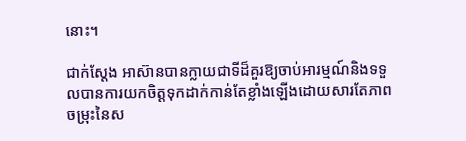នោះ។

ជាក់ស្តែង អាស៊ានបានក្លាយជាទីដ៏គួរឱ្យចាប់អារម្មណ៍និងទទួលបានការយកចិត្តទុកដាក់កាន់តែខ្លាំងឡើងដោយសារតែភាពចម្រុះនៃស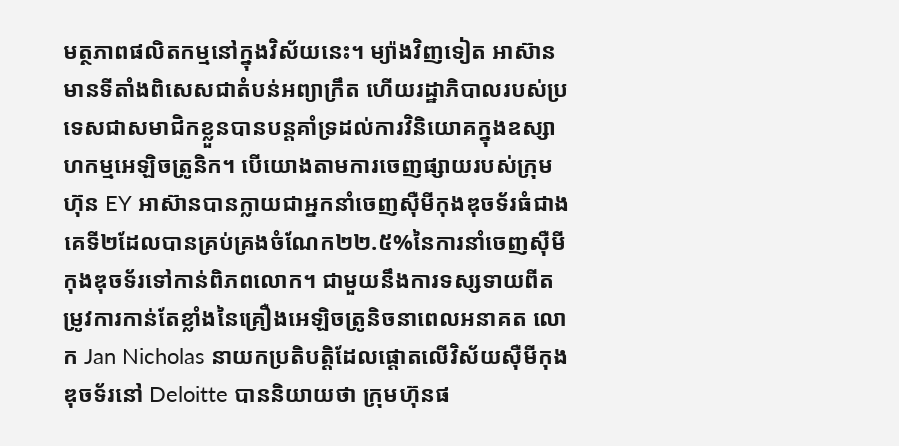មត្ថភាពផលិតកម្មនៅក្នុងវិស័យនេះ។ ម្យ៉ាងវិញទៀត អាស៊ានមានទីតាំងពិសេសជាតំបន់អព្យាក្រឹត ហើយរដ្ឋាភិបាលរបស់ប្រទេសជាសមាជិកខ្លួនបានបន្តគាំទ្រដល់ការវិនិយោគក្នុងឧស្សាហកម្មអេឡិចត្រូនិក។ បើយោងតាមការចេញផ្សាយរបស់ក្រុមហ៊ុន EY អាស៊ានបានក្លាយជាអ្នកនាំចេញស៊ឺមីកុងឌុចទ័រធំជាងគេទី២ដែលបានគ្រប់គ្រងចំណែក២២.៥%នៃការនាំចេញស៊ឺមីកុងឌុចទ័រទៅកាន់ពិភពលោក។ ជាមួយនឹងការទស្សទាយពីតម្រូវការកាន់តែខ្លាំងនៃគ្រឿងអេឡិចត្រូនិចនាពេលអនាគត លោក Jan Nicholas នាយកប្រតិបត្តិដែលផ្តោតលើវិស័យស៊ឺមីកុងឌុចទ័រនៅ Deloitte បាននិយាយថា ក្រុមហ៊ុនផ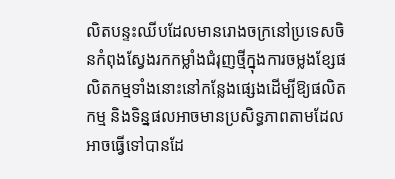លិតបន្ទះឈីបដែលមានរោងចក្រនៅប្រទេសចិនកំពុងស្វែងរកកម្លាំងជំរុញថ្មីក្នុងការចម្លងខ្សែផលិតកម្មទាំងនោះនៅកន្លែងផ្សេងដើម្បីឱ្យផលិតកម្ម និងទិន្នផលអាចមានប្រសិទ្ធភាពតាមដែលអាចធ្វើទៅបានដែ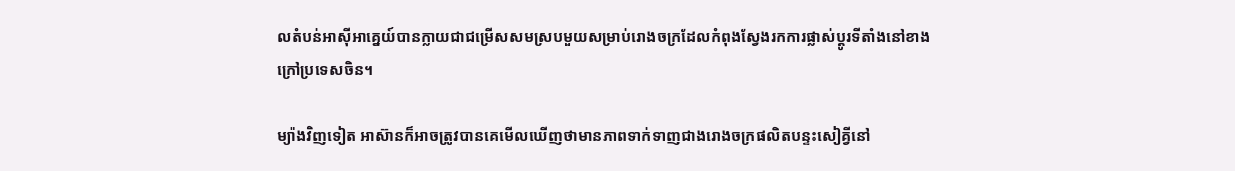លតំបន់អាស៊ីអាគ្នេយ៍បានក្លាយជាជម្រើសសមស្របមួយសម្រាប់រោងចក្រដែលកំពុងស្វែងរកការផ្លាស់ប្តូរទីតាំងនៅខាងក្រៅប្រទេសចិន។

ម្យ៉ាងវិញទៀត អាស៊ានក៏អាចត្រូវបានគេមើលឃើញថាមានភាពទាក់ទាញជាងរោងចក្រផលិតបន្ទះសៀគ្វីនៅ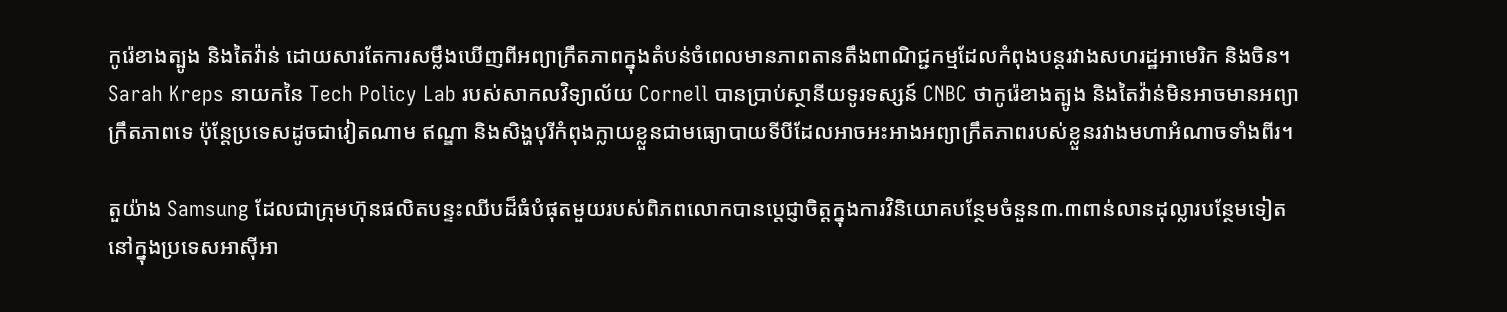កូរ៉េខាងត្បូង និងតៃវ៉ាន់ ដោយសារតែការសម្លឹងឃើញពីអព្យាក្រឹតភាពក្នុងតំបន់ចំពេលមានភាពតានតឹងពាណិជ្ជកម្មដែលកំពុងបន្តរវាងសហរដ្ឋអាមេរិក និងចិន។ Sarah Kreps នាយកនៃ Tech Policy Lab របស់សាកលវិទ្យាល័យ Cornell បានប្រាប់ស្ថានីយទូរទស្សន៍ CNBC ថាកូរ៉េខាងត្បូង និងតៃវ៉ាន់មិនអាចមានអព្យាក្រឹតភាពទេ ប៉ុន្តែប្រទេសដូចជាវៀតណាម ឥណ្ឌា និងសិង្ហបុរីកំពុងក្លាយខ្លួនជាមធ្យោបាយទីបីដែលអាចអះអាងអព្យាក្រឹតភាពរបស់ខ្លួនរវាងមហាអំណាចទាំងពីរ។

តួយ៉ាង Samsung ដែលជាក្រុមហ៊ុនផលិតបន្ទះឈីបដ៏ធំបំផុតមួយរបស់ពិភពលោកបានប្តេជ្ញាចិត្តក្នុងការវិនិយោគបន្ថែមចំនួន៣.៣ពាន់លានដុល្លារបន្ថែមទៀតនៅក្នុងប្រទេសអាស៊ីអា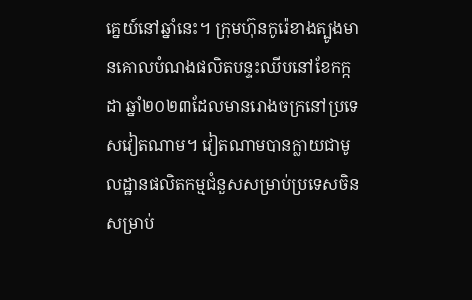គ្នេយ៍នៅឆ្នាំនេះ។ ក្រុមហ៊ុនកូរ៉េខាងត្បូងមានគោលបំណងផលិតបន្ទះឈីបនៅខែកក្កដា ឆ្នាំ២០២៣ដែលមានរោងចក្រនៅប្រទេសវៀតណាម។ វៀតណាមបានក្លាយជាមូលដ្ឋានផលិតកម្មជំនួសសម្រាប់ប្រទេសចិនសម្រាប់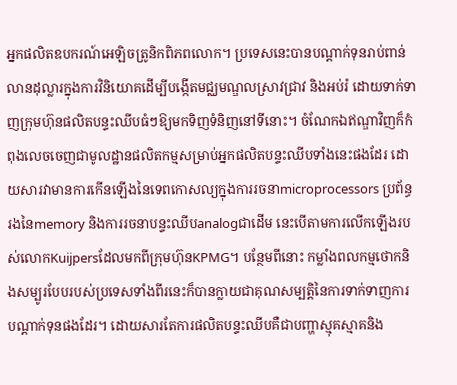អ្នកផលិតឧបករណ៍អេឡិចត្រូនិកពិភពលោក។ ប្រទេសនេះបានបណ្តាក់ទុនរាប់ពាន់លានដុល្លារក្នុងការវិនិយោគដើម្បីបង្កើតមជ្ឈមណ្ឌលស្រាវជ្រាវ និងអប់រំ ដោយទាក់ទាញក្រុមហ៊ុនផលិតបន្ទះឈីបធំៗឱ្យមកទិញទំនិញនៅទីនោះ។ ចំណែកឯឥណ្ឌាវិញក៏កំពុងលេចចេញជាមូលដ្ឋានផលិតកម្មសម្រាប់អ្នកផលិតបន្ទះឈីបទាំងនេះផងដែរ ដោយសារវាមានការកើនឡើងនៃទេពកោសល្យក្នុងការរចនាmicroprocessors ប្រព័ន្ធរងនៃmemory និងការរចនាបន្ទះឈីបanalogជាដើម នេះបើតាមការលើកឡើងរបស់លោកKuijpersដែលមកពីក្រុមហ៊ុនKPMG។ បន្ថែមពីនោះ កម្លាំងពលកម្មថោកនិងសម្បូរបែបរបស់ប្រទេសទាំងពីរនេះក៏បានក្លាយជាគុណសម្បត្តិនៃការទាក់ទាញការបណ្តាក់ទុនផងដែរ។ ដោយសារតែការផលិតបន្ទះឈីបគឺជាបញ្ហាស្មុគស្មាគនិង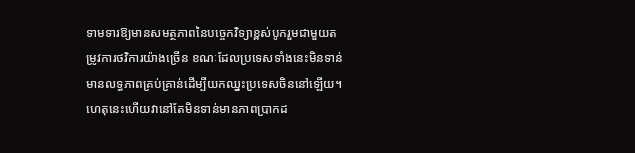ទាមទារឱ្យមានសមត្ថភាពនៃបច្ចេកវិទ្យាខ្ពស់បូករួមជាមួយតម្រូវការថវិការយ៉ាងច្រើន ខណៈដែលប្រទេសទាំងនេះមិនទាន់មានលទ្ធភាពគ្រប់គ្រាន់ដើម្បីយកឈ្នះប្រទេសចិននៅឡើយ។ ហេតុនេះហើយវានៅតែមិនទាន់មានភាពប្រាកដ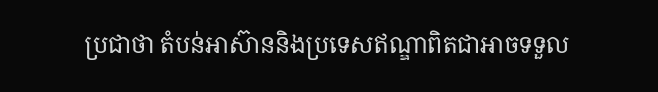ប្រជាថា តំបន់អាស៊ាននិងប្រទេសឥណ្ឌាពិតជាអាចទទួល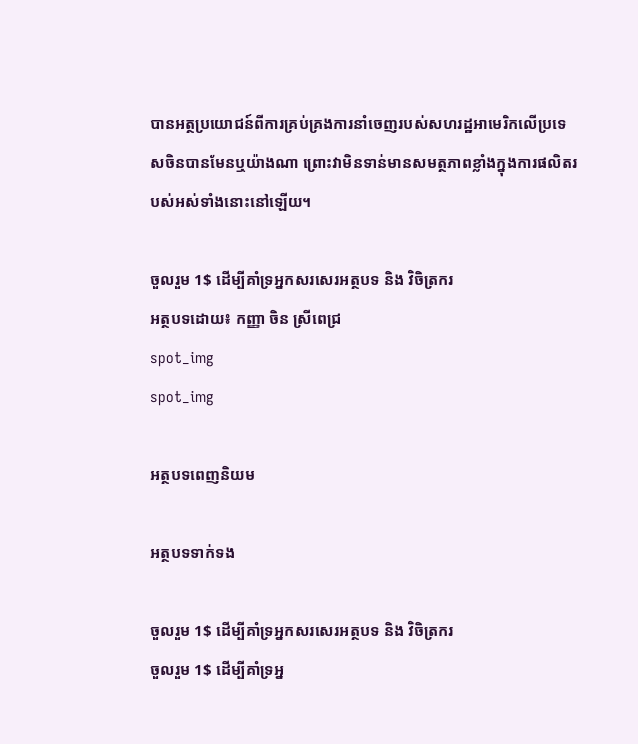បានអត្ថប្រយោជន៍ពីការគ្រប់គ្រងការនាំចេញរបស់សហរដ្ឋអាមេរិកលើប្រទេសចិនបានមែនឬយ៉ាងណា ព្រោះវាមិនទាន់មានសមត្ថភាពខ្លាំងក្នុងការផលិតរបស់អស់ទាំងនោះនៅឡើយ។

ចួលរួម 1$ ដើម្បីគាំទ្រអ្នកសរសេរអត្ថបទ និង វិចិត្រករ
អត្ថបទដោយ៖ កញ្ញា ចិន ស្រីពេជ្រ
spot_img
spot_img

អត្ថបទពេញនិយម

អត្ថបទទាក់ទង

ចួលរួម 1$ ដើម្បីគាំទ្រអ្នកសរសេរអត្ថបទ និង វិចិត្រករ
ចួលរួម 1$ ដើម្បីគាំទ្រអ្ន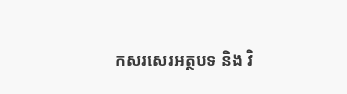កសរសេរអត្ថបទ និង វិ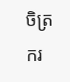ចិត្រករ